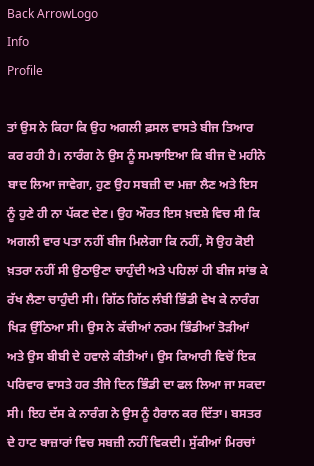Back ArrowLogo
Info
Profile

ਤਾਂ ਉਸ ਨੇ ਕਿਹਾ ਕਿ ਉਹ ਅਗਲੀ ਫ਼ਸਲ ਵਾਸਤੇ ਬੀਜ ਤਿਆਰ ਕਰ ਰਹੀ ਹੈ। ਨਾਰੰਗ ਨੇ ਉਸ ਨੂੰ ਸਮਝਾਇਆ ਕਿ ਬੀਜ ਦੋ ਮਹੀਨੇ ਬਾਦ ਲਿਆ ਜਾਵੇਗਾ, ਹੁਣ ਉਹ ਸਬਜ਼ੀ ਦਾ ਮਜ਼ਾ ਲੈਣ ਅਤੇ ਇਸ ਨੂੰ ਹੁਣੇ ਹੀ ਨਾ ਪੱਕਣ ਦੇਣ। ਉਹ ਔਰਤ ਇਸ ਖ਼ਦਸ਼ੇ ਵਿਚ ਸੀ ਕਿ ਅਗਲੀ ਵਾਰ ਪਤਾ ਨਹੀਂ ਬੀਜ ਮਿਲੇਗਾ ਕਿ ਨਹੀਂ, ਸੋ ਉਹ ਕੋਈ ਖ਼ਤਰਾ ਨਹੀਂ ਸੀ ਉਠਾਉਣਾ ਚਾਹੁੰਦੀ ਅਤੇ ਪਹਿਲਾਂ ਹੀ ਬੀਜ ਸਾਂਭ ਕੇ ਰੱਖ ਲੈਣਾ ਚਾਹੁੰਦੀ ਸੀ। ਗਿੱਠ ਗਿੱਠ ਲੰਬੀ ਭਿੰਡੀ ਵੇਖ ਕੇ ਨਾਰੰਗ ਖਿੜ ਉੱਠਿਆ ਸੀ। ਉਸ ਨੇ ਕੱਚੀਆਂ ਨਰਮ ਭਿੰਡੀਆਂ ਤੋੜੀਆਂ ਅਤੇ ਉਸ ਬੀਬੀ ਦੇ ਹਵਾਲੇ ਕੀਤੀਆਂ। ਉਸ ਕਿਆਰੀ ਵਿਚੋਂ ਇਕ ਪਰਿਵਾਰ ਵਾਸਤੇ ਹਰ ਤੀਜੇ ਦਿਨ ਭਿੰਡੀ ਦਾ ਫਲ ਲਿਆ ਜਾ ਸਕਦਾ ਸੀ। ਇਹ ਦੱਸ ਕੇ ਨਾਰੰਗ ਨੇ ਉਸ ਨੂੰ ਹੈਰਾਨ ਕਰ ਦਿੱਤਾ। ਬਸਤਰ ਦੇ ਹਾਟ ਬਾਜ਼ਾਰਾਂ ਵਿਚ ਸਬਜ਼ੀ ਨਹੀਂ ਵਿਕਦੀ। ਸੁੱਕੀਆਂ ਮਿਰਚਾਂ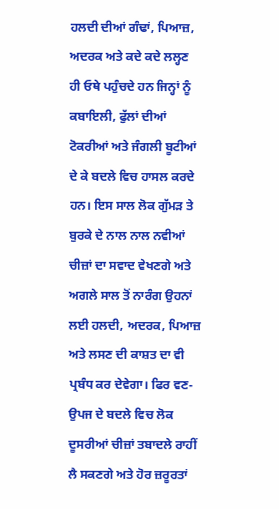ਹਲਦੀ ਦੀਆਂ ਗੰਢਾਂ, ਪਿਆਜ਼, ਅਦਰਕ ਅਤੇ ਕਦੇ ਕਦੇ ਲਲ੍ਹਣ ਹੀ ਓਥੇ ਪਹੁੰਚਦੇ ਹਨ ਜਿਨ੍ਹਾਂ ਨੂੰ ਕਬਾਇਲੀ, ਫੁੱਲਾਂ ਦੀਆਂ ਟੋਕਰੀਆਂ ਅਤੇ ਜੰਗਲੀ ਬੂਟੀਆਂ ਦੇ ਕੇ ਬਦਲੇ ਵਿਚ ਹਾਸਲ ਕਰਦੇ ਹਨ। ਇਸ ਸਾਲ ਲੋਕ ਗੁੱਮੜ ਤੇ ਬੁਰਕੇ ਦੇ ਨਾਲ ਨਾਲ ਨਵੀਆਂ ਚੀਜ਼ਾਂ ਦਾ ਸਵਾਦ ਵੇਖਣਗੇ ਅਤੇ ਅਗਲੇ ਸਾਲ ਤੋਂ ਨਾਰੰਗ ਉਹਨਾਂ ਲਈ ਹਲਦੀ, ਅਦਰਕ, ਪਿਆਜ਼ ਅਤੇ ਲਸਣ ਦੀ ਕਾਸ਼ਤ ਦਾ ਵੀ ਪ੍ਰਬੰਧ ਕਰ ਦੇਵੇਗਾ। ਫਿਰ ਵਣ-ਉਪਜ ਦੇ ਬਦਲੇ ਵਿਚ ਲੋਕ ਦੂਸਰੀਆਂ ਚੀਜ਼ਾਂ ਤਬਾਦਲੇ ਰਾਹੀਂ ਲੈ ਸਕਣਗੇ ਅਤੇ ਹੋਰ ਜ਼ਰੂਰਤਾਂ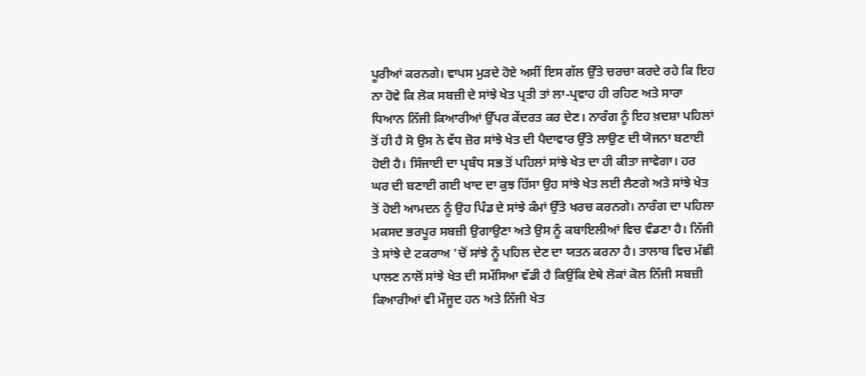ਪੂਰੀਆਂ ਕਰਨਗੇ। ਵਾਪਸ ਮੁੜਦੇ ਹੋਏ ਅਸੀਂ ਇਸ ਗੱਲ ਉੱਤੇ ਚਰਚਾ ਕਰਦੇ ਰਹੇ ਕਿ ਇਹ ਨਾ ਹੋਵੇ ਕਿ ਲੋਕ ਸਬਜ਼ੀ ਦੇ ਸਾਂਝੇ ਖੇਤ ਪ੍ਰਤੀ ਤਾਂ ਲਾ-ਪ੍ਰਵਾਹ ਹੀ ਰਹਿਣ ਅਤੇ ਸਾਰਾ ਧਿਆਨ ਨਿੱਜੀ ਕਿਆਰੀਆਂ ਉੱਪਰ ਕੇਂਦਰਤ ਕਰ ਦੇਣ। ਨਾਰੰਗ ਨੂੰ ਇਹ ਖ਼ਦਸ਼ਾ ਪਹਿਲਾਂ ਤੋਂ ਹੀ ਹੈ ਸੋ ਉਸ ਨੇ ਵੱਧ ਜ਼ੋਰ ਸਾਂਝੇ ਖੇਤ ਦੀ ਪੈਦਾਵਾਰ ਉੱਤੇ ਲਾਉਣ ਦੀ ਯੋਜਨਾ ਬਣਾਈ ਹੋਈ ਹੈ। ਸਿੰਜਾਈ ਦਾ ਪ੍ਰਬੰਧ ਸਭ ਤੋਂ ਪਹਿਲਾਂ ਸਾਂਝੇ ਖੇਤ ਦਾ ਹੀ ਕੀਤਾ ਜਾਵੇਗਾ। ਹਰ ਘਰ ਦੀ ਬਣਾਈ ਗਈ ਖਾਦ ਦਾ ਕੁਝ ਹਿੱਸਾ ਉਹ ਸਾਂਝੇ ਖੇਤ ਲਈ ਲੈਣਗੇ ਅਤੇ ਸਾਂਝੇ ਖੇਤ ਤੋਂ ਹੋਈ ਆਮਦਨ ਨੂੰ ਉਹ ਪਿੰਡ ਦੇ ਸਾਂਝੇ ਕੰਮਾਂ ਉੱਤੇ ਖਰਚ ਕਰਨਗੇ। ਨਾਰੰਗ ਦਾ ਪਹਿਲਾ ਮਕਸਦ ਭਰਪੂਰ ਸਬਜ਼ੀ ਉਗਾਉਣਾ ਅਤੇ ਉਸ ਨੂੰ ਕਬਾਇਲੀਆਂ ਵਿਚ ਵੰਡਣਾ ਹੈ। ਨਿੱਜੀ ਤੇ ਸਾਂਝੇ ਦੇ ਟਕਰਾਅ 'ਚੋਂ ਸਾਂਝੇ ਨੂੰ ਪਹਿਲ ਦੇਣ ਦਾ ਯਤਨ ਕਰਨਾ ਹੈ। ਤਾਲਾਬ ਵਿਚ ਮੱਛੀ ਪਾਲਣ ਨਾਲੋਂ ਸਾਂਝੇ ਖੇਤ ਦੀ ਸਮੱਸਿਆ ਵੱਡੀ ਹੈ ਕਿਉਂਕਿ ਏਥੇ ਲੋਕਾਂ ਕੋਲ ਨਿੱਜੀ ਸਬਜ਼ੀ ਕਿਆਰੀਆਂ ਵੀ ਮੌਜੂਦ ਹਨ ਅਤੇ ਨਿੱਜੀ ਖੇਤ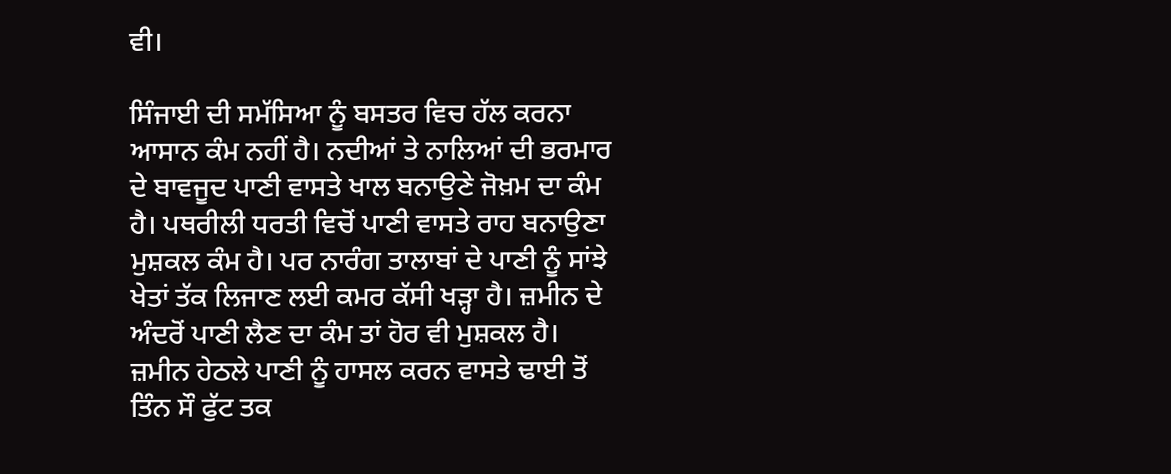ਵੀ।

ਸਿੰਜਾਈ ਦੀ ਸਮੱਸਿਆ ਨੂੰ ਬਸਤਰ ਵਿਚ ਹੱਲ ਕਰਨਾ ਆਸਾਨ ਕੰਮ ਨਹੀਂ ਹੈ। ਨਦੀਆਂ ਤੇ ਨਾਲਿਆਂ ਦੀ ਭਰਮਾਰ ਦੇ ਬਾਵਜੂਦ ਪਾਣੀ ਵਾਸਤੇ ਖਾਲ ਬਨਾਉਣੇ ਜੋਖ਼ਮ ਦਾ ਕੰਮ ਹੈ। ਪਥਰੀਲੀ ਧਰਤੀ ਵਿਚੋਂ ਪਾਣੀ ਵਾਸਤੇ ਰਾਹ ਬਨਾਉਣਾ ਮੁਸ਼ਕਲ ਕੰਮ ਹੈ। ਪਰ ਨਾਰੰਗ ਤਾਲਾਬਾਂ ਦੇ ਪਾਣੀ ਨੂੰ ਸਾਂਝੇ ਖੇਤਾਂ ਤੱਕ ਲਿਜਾਣ ਲਈ ਕਮਰ ਕੱਸੀ ਖੜ੍ਹਾ ਹੈ। ਜ਼ਮੀਨ ਦੇ ਅੰਦਰੋਂ ਪਾਣੀ ਲੈਣ ਦਾ ਕੰਮ ਤਾਂ ਹੋਰ ਵੀ ਮੁਸ਼ਕਲ ਹੈ। ਜ਼ਮੀਨ ਹੇਠਲੇ ਪਾਣੀ ਨੂੰ ਹਾਸਲ ਕਰਨ ਵਾਸਤੇ ਢਾਈ ਤੋਂ ਤਿੰਨ ਸੌ ਫੁੱਟ ਤਕ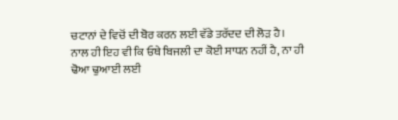ਚਟਾਨਾਂ ਦੇ ਵਿਚੋਂ ਦੀ ਬੋਰ ਕਰਨ ਲਈ ਵੱਡੇ ਤਰੱਦਦ ਦੀ ਲੋੜ ਹੈ। ਨਾਲ ਹੀ ਇਹ ਵੀ ਕਿ ਓਥੇ ਬਿਜਲੀ ਦਾ ਕੋਈ ਸਾਧਨ ਨਹੀਂ ਹੈ, ਨਾ ਹੀ ਢੋਆ ਢੁਆਈ ਲਈ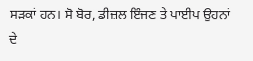ਸੜਕਾਂ ਹਨ। ਸੋ ਬੋਰ, ਡੀਜ਼ਲ ਇੰਜਣ ਤੇ ਪਾਈਪ ਉਹਨਾਂ ਦੇ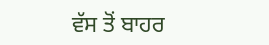ਵੱਸ ਤੋਂ ਬਾਹਰ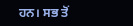ਹਨ। ਸਭ ਤੋਂ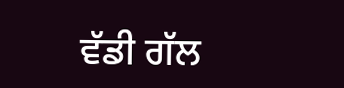ਵੱਡੀ ਗੱਲ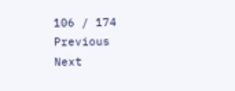106 / 174
Previous
Next